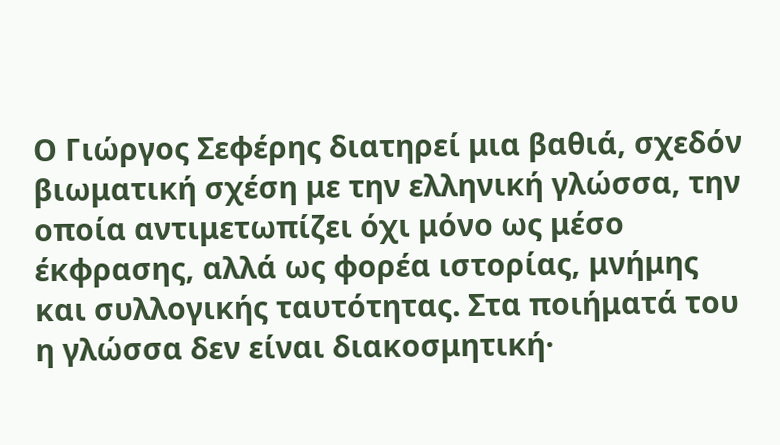Ο Γιώργος Σεφέρης διατηρεί μια βαθιά, σχεδόν βιωματική σχέση με την ελληνική γλώσσα, την οποία αντιμετωπίζει όχι μόνο ως μέσο έκφρασης, αλλά ως φορέα ιστορίας, μνήμης και συλλογικής ταυτότητας. Στα ποιήματά του η γλώσσα δεν είναι διακοσμητική·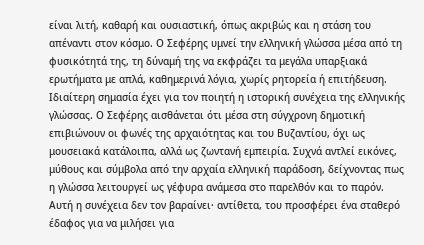είναι λιτή, καθαρή και ουσιαστική, όπως ακριβώς και η στάση του απέναντι στον κόσμο. Ο Σεφέρης υμνεί την ελληνική γλώσσα μέσα από τη φυσικότητά της, τη δύναμή της να εκφράζει τα μεγάλα υπαρξιακά ερωτήματα με απλά, καθημερινά λόγια, χωρίς ρητορεία ή επιτήδευση.
Ιδιαίτερη σημασία έχει για τον ποιητή η ιστορική συνέχεια της ελληνικής γλώσσας. Ο Σεφέρης αισθάνεται ότι μέσα στη σύγχρονη δημοτική επιβιώνουν οι φωνές της αρχαιότητας και του Βυζαντίου, όχι ως μουσειακά κατάλοιπα, αλλά ως ζωντανή εμπειρία. Συχνά αντλεί εικόνες, μύθους και σύμβολα από την αρχαία ελληνική παράδοση, δείχνοντας πως η γλώσσα λειτουργεί ως γέφυρα ανάμεσα στο παρελθόν και το παρόν. Αυτή η συνέχεια δεν τον βαραίνει· αντίθετα, του προσφέρει ένα σταθερό έδαφος για να μιλήσει για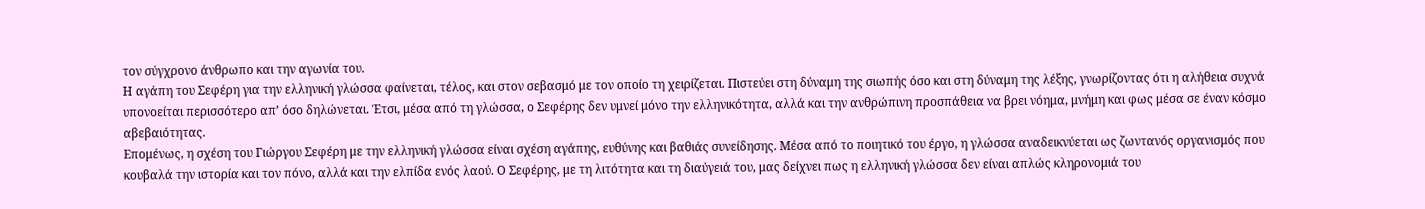τον σύγχρονο άνθρωπο και την αγωνία του.
Η αγάπη του Σεφέρη για την ελληνική γλώσσα φαίνεται, τέλος, και στον σεβασμό με τον οποίο τη χειρίζεται. Πιστεύει στη δύναμη της σιωπής όσο και στη δύναμη της λέξης, γνωρίζοντας ότι η αλήθεια συχνά υπονοείται περισσότερο απ’ όσο δηλώνεται. Έτσι, μέσα από τη γλώσσα, ο Σεφέρης δεν υμνεί μόνο την ελληνικότητα, αλλά και την ανθρώπινη προσπάθεια να βρει νόημα, μνήμη και φως μέσα σε έναν κόσμο αβεβαιότητας.
Επομένως, η σχέση του Γιώργου Σεφέρη με την ελληνική γλώσσα είναι σχέση αγάπης, ευθύνης και βαθιάς συνείδησης. Μέσα από το ποιητικό του έργο, η γλώσσα αναδεικνύεται ως ζωντανός οργανισμός που κουβαλά την ιστορία και τον πόνο, αλλά και την ελπίδα ενός λαού. Ο Σεφέρης, με τη λιτότητα και τη διαύγειά του, μας δείχνει πως η ελληνική γλώσσα δεν είναι απλώς κληρονομιά του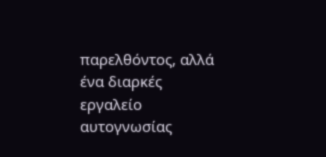παρελθόντος, αλλά ένα διαρκές εργαλείο αυτογνωσίας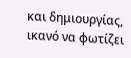και δημιουργίας, ικανό να φωτίζει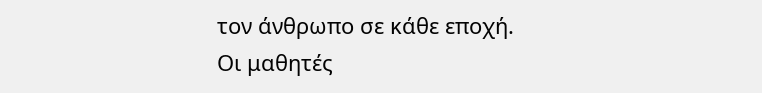τον άνθρωπο σε κάθε εποχή.
Οι μαθητές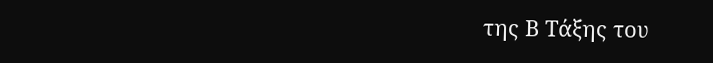της Β Τάξης του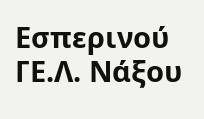Εσπερινού ΓΕ.Λ. Νάξου